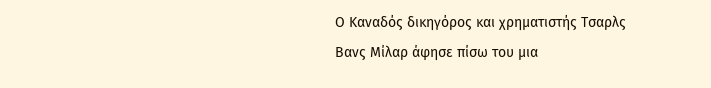Ο Καναδός δικηγόρος και χρηματιστής Τσαρλς Βανς Μίλαρ άφησε πίσω του μια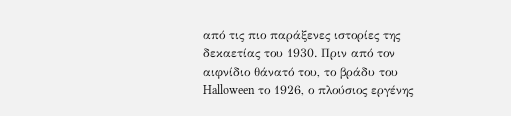από τις πιο παράξενες ιστορίες της δεκαετίας του 1930. Πριν από τον αιφνίδιο θάνατό του, το βράδυ του Halloween το 1926, ο πλούσιος εργένης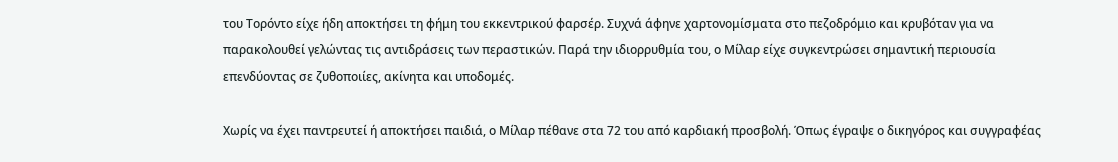του Τορόντο είχε ήδη αποκτήσει τη φήμη του εκκεντρικού φαρσέρ. Συχνά άφηνε χαρτονομίσματα στο πεζοδρόμιο και κρυβόταν για να παρακολουθεί γελώντας τις αντιδράσεις των περαστικών. Παρά την ιδιορρυθμία του, ο Μίλαρ είχε συγκεντρώσει σημαντική περιουσία επενδύοντας σε ζυθοποιίες, ακίνητα και υποδομές.

Χωρίς να έχει παντρευτεί ή αποκτήσει παιδιά, ο Μίλαρ πέθανε στα 72 του από καρδιακή προσβολή. Όπως έγραψε ο δικηγόρος και συγγραφέας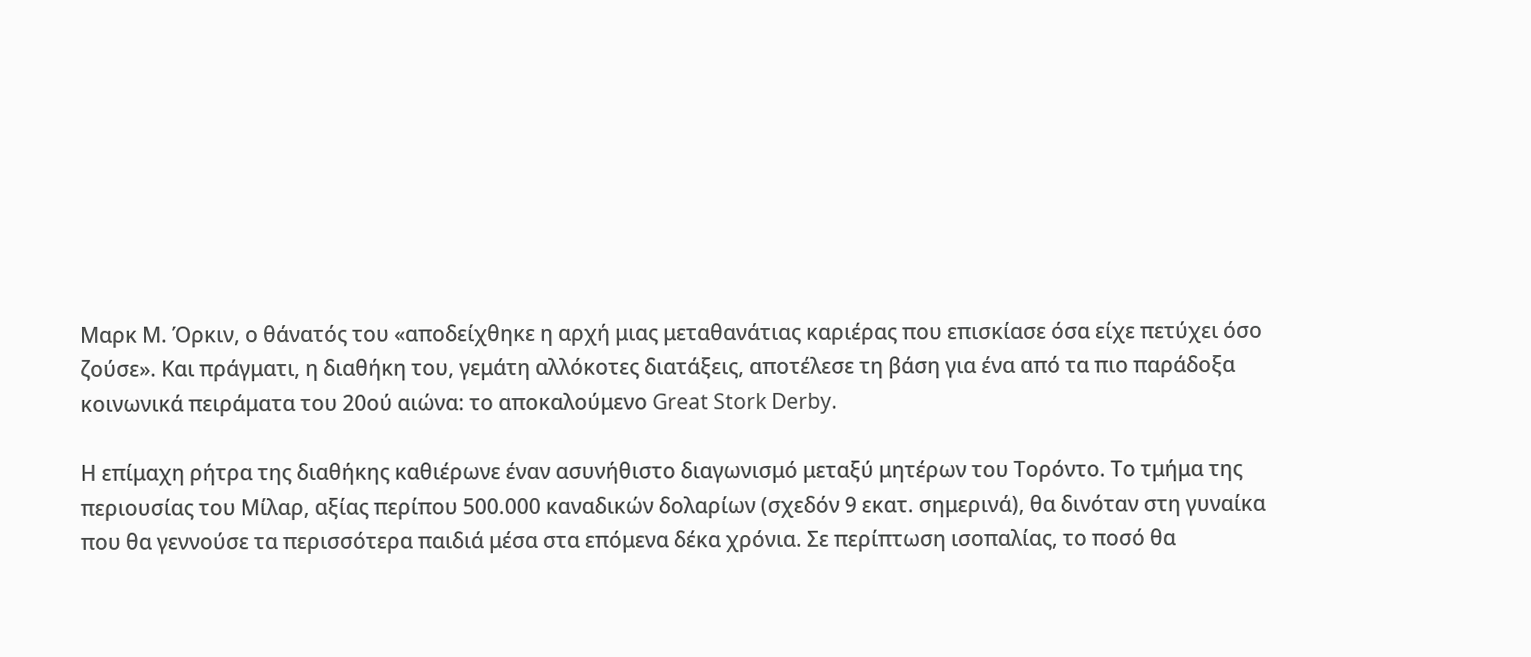Μαρκ Μ. Όρκιν, ο θάνατός του «αποδείχθηκε η αρχή μιας μεταθανάτιας καριέρας που επισκίασε όσα είχε πετύχει όσο ζούσε». Και πράγματι, η διαθήκη του, γεμάτη αλλόκοτες διατάξεις, αποτέλεσε τη βάση για ένα από τα πιο παράδοξα κοινωνικά πειράματα του 20ού αιώνα: το αποκαλούμενο Great Stork Derby.

Η επίμαχη ρήτρα της διαθήκης καθιέρωνε έναν ασυνήθιστο διαγωνισμό μεταξύ μητέρων του Τορόντο. Το τμήμα της περιουσίας του Μίλαρ, αξίας περίπου 500.000 καναδικών δολαρίων (σχεδόν 9 εκατ. σημερινά), θα δινόταν στη γυναίκα που θα γεννούσε τα περισσότερα παιδιά μέσα στα επόμενα δέκα χρόνια. Σε περίπτωση ισοπαλίας, το ποσό θα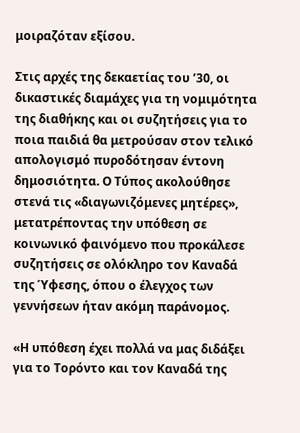μοιραζόταν εξίσου.

Στις αρχές της δεκαετίας του ’30, οι δικαστικές διαμάχες για τη νομιμότητα της διαθήκης και οι συζητήσεις για το ποια παιδιά θα μετρούσαν στον τελικό απολογισμό πυροδότησαν έντονη δημοσιότητα. Ο Τύπος ακολούθησε στενά τις «διαγωνιζόμενες μητέρες», μετατρέποντας την υπόθεση σε κοινωνικό φαινόμενο που προκάλεσε συζητήσεις σε ολόκληρο τον Καναδά της Ύφεσης, όπου ο έλεγχος των γεννήσεων ήταν ακόμη παράνομος.

«Η υπόθεση έχει πολλά να μας διδάξει για το Τορόντο και τον Καναδά της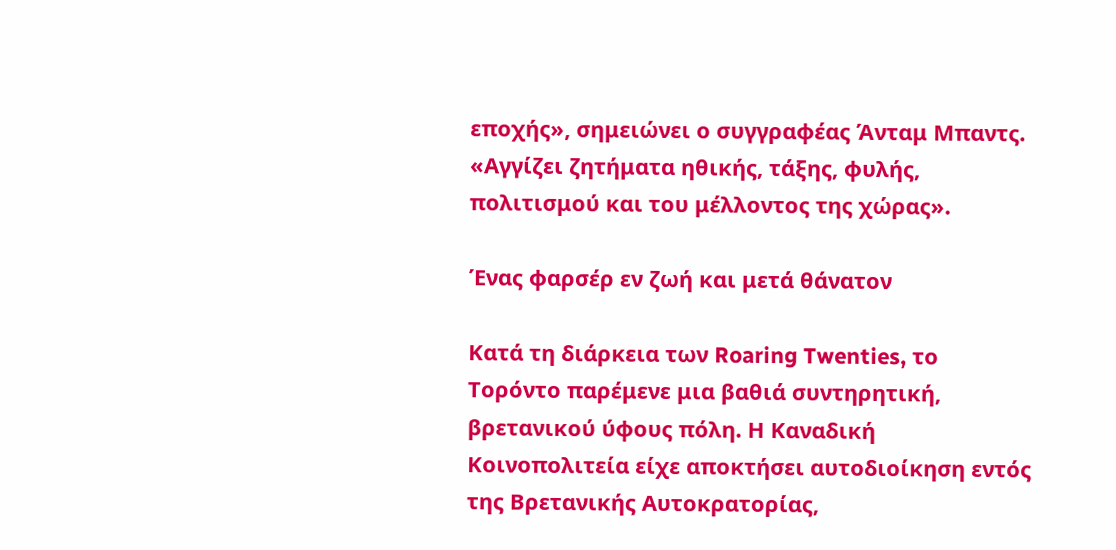εποχής», σημειώνει ο συγγραφέας Άνταμ Μπαντς. «Αγγίζει ζητήματα ηθικής, τάξης, φυλής, πολιτισμού και του μέλλοντος της χώρας».

Ένας φαρσέρ εν ζωή και μετά θάνατον

Κατά τη διάρκεια των Roaring Twenties, το Τορόντο παρέμενε μια βαθιά συντηρητική, βρετανικού ύφους πόλη. Η Καναδική Κοινοπολιτεία είχε αποκτήσει αυτοδιοίκηση εντός της Βρετανικής Αυτοκρατορίας,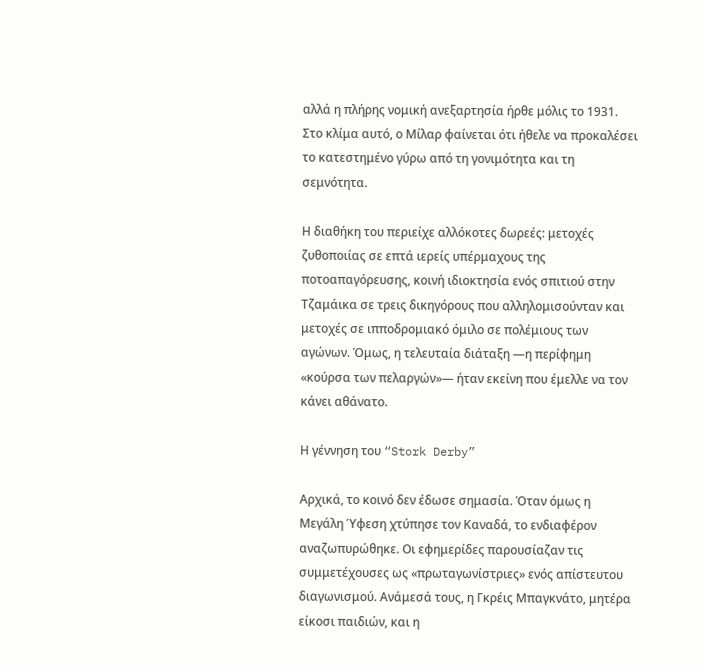αλλά η πλήρης νομική ανεξαρτησία ήρθε μόλις το 1931. Στο κλίμα αυτό, ο Μίλαρ φαίνεται ότι ήθελε να προκαλέσει το κατεστημένο γύρω από τη γονιμότητα και τη σεμνότητα.

Η διαθήκη του περιείχε αλλόκοτες δωρεές: μετοχές ζυθοποιίας σε επτά ιερείς υπέρμαχους της ποτοαπαγόρευσης, κοινή ιδιοκτησία ενός σπιτιού στην Τζαμάικα σε τρεις δικηγόρους που αλληλομισούνταν και μετοχές σε ιπποδρομιακό όμιλο σε πολέμιους των αγώνων. Όμως, η τελευταία διάταξη —η περίφημη «κούρσα των πελαργών»— ήταν εκείνη που έμελλε να τον κάνει αθάνατο.

Η γέννηση του “Stork Derby”

Αρχικά, το κοινό δεν έδωσε σημασία. Όταν όμως η Μεγάλη Ύφεση χτύπησε τον Καναδά, το ενδιαφέρον αναζωπυρώθηκε. Οι εφημερίδες παρουσίαζαν τις συμμετέχουσες ως «πρωταγωνίστριες» ενός απίστευτου διαγωνισμού. Ανάμεσά τους, η Γκρέις Μπαγκνάτο, μητέρα είκοσι παιδιών, και η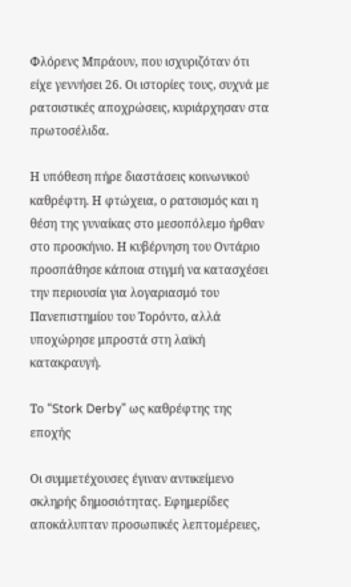Φλόρενς Μπράουν, που ισχυριζόταν ότι είχε γεννήσει 26. Οι ιστορίες τους, συχνά με ρατσιστικές αποχρώσεις, κυριάρχησαν στα πρωτοσέλιδα.

Η υπόθεση πήρε διαστάσεις κοινωνικού καθρέφτη. Η φτώχεια, ο ρατσισμός και η θέση της γυναίκας στο μεσοπόλεμο ήρθαν στο προσκήνιο. Η κυβέρνηση του Οντάριο προσπάθησε κάποια στιγμή να κατασχέσει την περιουσία για λογαριασμό του Πανεπιστημίου του Τορόντο, αλλά υποχώρησε μπροστά στη λαϊκή κατακραυγή.

Το “Stork Derby” ως καθρέφτης της εποχής

Οι συμμετέχουσες έγιναν αντικείμενο σκληρής δημοσιότητας. Εφημερίδες αποκάλυπταν προσωπικές λεπτομέρειες,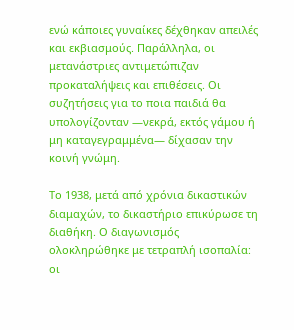ενώ κάποιες γυναίκες δέχθηκαν απειλές και εκβιασμούς. Παράλληλα, οι μετανάστριες αντιμετώπιζαν προκαταλήψεις και επιθέσεις. Οι συζητήσεις για το ποια παιδιά θα υπολογίζονταν —νεκρά, εκτός γάμου ή μη καταγεγραμμένα— δίχασαν την κοινή γνώμη.

Το 1938, μετά από χρόνια δικαστικών διαμαχών, το δικαστήριο επικύρωσε τη διαθήκη. Ο διαγωνισμός ολοκληρώθηκε με τετραπλή ισοπαλία: οι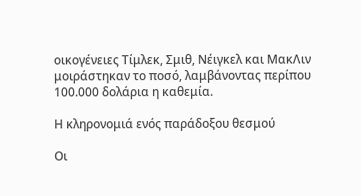οικογένειες Τίμλεκ, Σμιθ, Νέιγκελ και ΜακΛιν μοιράστηκαν το ποσό, λαμβάνοντας περίπου 100.000 δολάρια η καθεμία.

Η κληρονομιά ενός παράδοξου θεσμού

Οι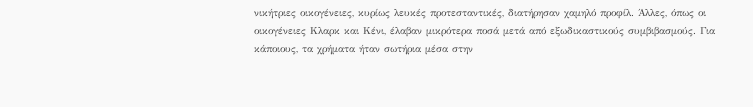νικήτριες οικογένειες, κυρίως λευκές προτεσταντικές, διατήρησαν χαμηλό προφίλ. Άλλες, όπως οι οικογένειες Κλαρκ και Κένι, έλαβαν μικρότερα ποσά μετά από εξωδικαστικούς συμβιβασμούς. Για κάποιους, τα χρήματα ήταν σωτήρια μέσα στην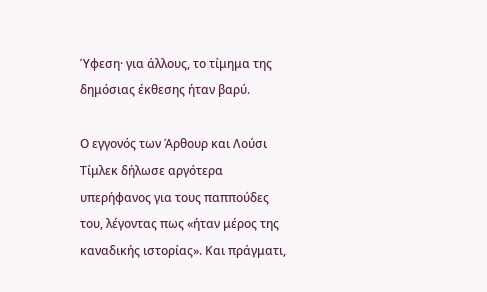Ύφεση· για άλλους, το τίμημα της δημόσιας έκθεσης ήταν βαρύ.

Ο εγγονός των Άρθουρ και Λούσι Τίμλεκ δήλωσε αργότερα υπερήφανος για τους παππούδες του, λέγοντας πως «ήταν μέρος της καναδικής ιστορίας». Και πράγματι,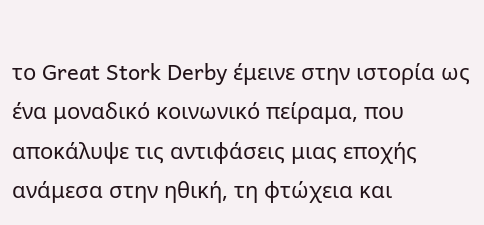το Great Stork Derby έμεινε στην ιστορία ως ένα μοναδικό κοινωνικό πείραμα, που αποκάλυψε τις αντιφάσεις μιας εποχής ανάμεσα στην ηθική, τη φτώχεια και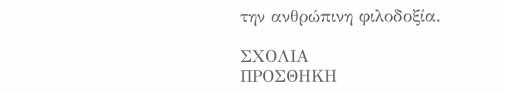την ανθρώπινη φιλοδοξία.

ΣΧΟΛΙΑ
ΠΡΟΣΘΗΚΗ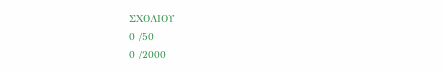ΣΧΟΛΙΟΥ
0 /50
0 /2000